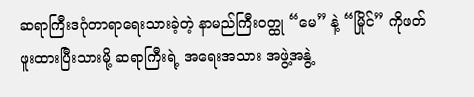ဆရာကြီးဒဂုံတာရာရေးသားခဲ့တဲ့ နာမည်ကြီးဝတ္ထု “မေ” နဲ့ “မြိုင်” ကိုဖတ်ဖူးထားပြီးသားမို့ ဆရာကြီးရဲ့ အရေးအသား အဖွဲ့အနွဲ့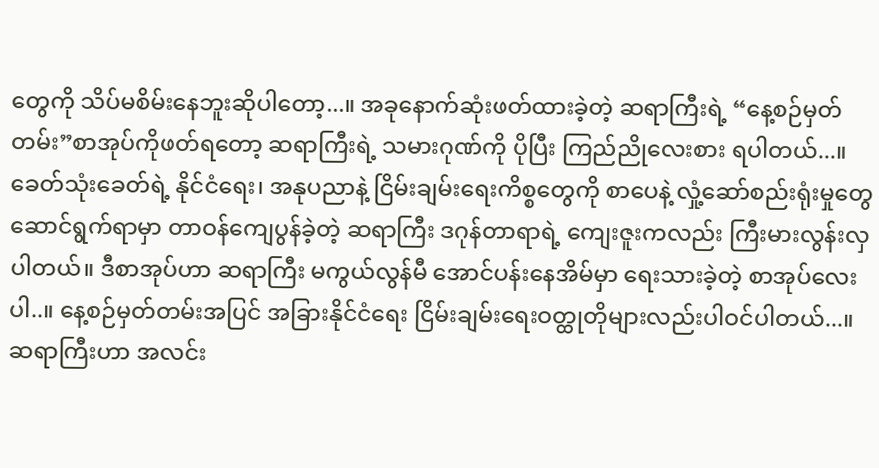တွေကို သိပ်မစိမ်းနေဘူးဆိုပါတော့...။ အခုနောက်ဆုံးဖတ်ထားခဲ့တဲ့ ဆရာကြီးရဲ့ “နေ့စဉ်မှတ်တမ်း”စာအုပ်ကိုဖတ်ရတော့ ဆရာကြီးရဲ့ သမားဂုဏ်ကို ပိုပြီး ကြည်ညိုလေးစား ရပါတယ်...။ ခေတ်သုံးခေတ်ရဲ့ နိုင်ငံရေး၊ အနုပညာနဲ့ ငြိမ်းချမ်းရေးကိစ္စတွေကို စာပေနဲ့ လှုံ့ဆော်စည်းရုံးမှုတွေ ဆောင်ရွက်ရာမှာ တာဝန်ကျေပွန်ခဲ့တဲ့ ဆရာကြီး ဒဂုန်တာရာရဲ့ ကျေးဇူးကလည်း ကြီးမားလွန်းလှပါတယ်။ ဒီစာအုပ်ဟာ ဆရာကြီး မကွယ်လွန်မီ အောင်ပန်းနေအိမ်မှာ ရေးသားခဲ့တဲ့ စာအုပ်လေးပါ..။ နေ့စဉ်မှတ်တမ်းအပြင် အခြားနိုင်ငံရေး ငြိမ်းချမ်းရေးဝတ္ထုတိုများလည်းပါဝင်ပါတယ်...။ ဆရာကြီးဟာ အလင်း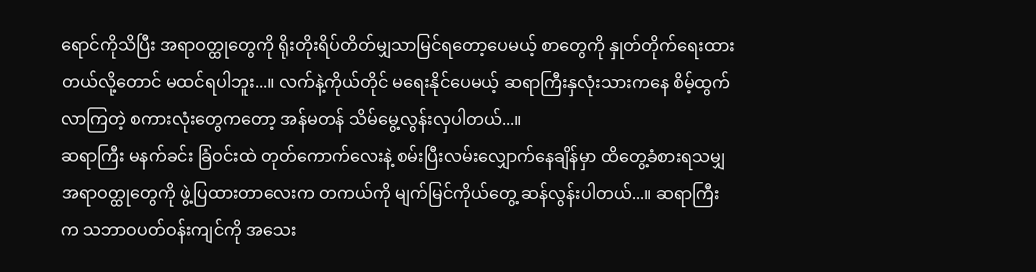ရောင်ကိုသိပြီး အရာဝတ္ထုတွေကို ရိုးတိုးရိပ်တိတ်မျှသာမြင်ရတော့ပေမယ့် စာတွေကို နှုတ်တိုက်ရေးထားတယ်လို့တောင် မထင်ရပါဘူး...။ လက်နဲ့ကိုယ်တိုင် မရေးနိုင်ပေမယ့် ဆရာကြီးနှလုံးသားကနေ စိမ့်ထွက်လာကြတဲ့ စကားလုံးတွေကတော့ အန်မတန် သိမ်မွေ့လွန်းလှပါတယ်...။
ဆရာကြီး မနက်ခင်း ခြံဝင်းထဲ တုတ်ကောက်လေးနဲ့ စမ်းပြီးလမ်းလျှောက်နေချိန်မှာ ထိတွေ့ခံစားရသမျှ အရာဝတ္ထုတွေကို ဖွဲ့ပြထားတာလေးက တကယ်ကို မျက်မြင်ကိုယ်တွေ့ ဆန်လွန်းပါတယ်...။ ဆရာကြီးက သဘာဝပတ်ဝန်းကျင်ကို အသေး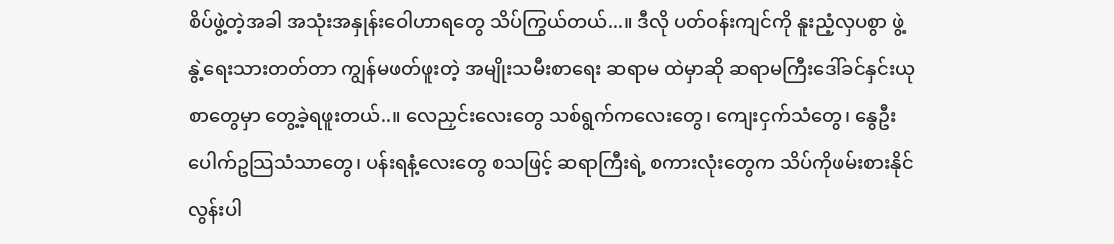စိပ်ဖွဲ့တဲ့အခါ အသုံးအနှုန်းဝေါဟာရတွေ သိပ်ကြွယ်တယ်...။ ဒီလို ပတ်ဝန်းကျင်ကို နူးညံ့လှပစွာ ဖွဲ့နွဲ့ရေးသားတတ်တာ ကျွန်မဖတ်ဖူးတဲ့ အမျိုးသမီးစာရေး ဆရာမ ထဲမှာဆို ဆရာမကြီးဒေါ်ခင်နှင်းယု စာတွေမှာ တွေ့ခဲ့ရဖူးတယ်..။ လေညှင်းလေးတွေ သစ်ရွက်ကလေးတွေ၊ ကျေးငှက်သံတွေ၊ နွေဦးပေါက်ဥသြသံသာတွေ၊ ပန်းရနံ့လေးတွေ စသဖြင့် ဆရာကြီးရဲ့ စကားလုံးတွေက သိပ်ကိုဖမ်းစားနိုင်လွန်းပါ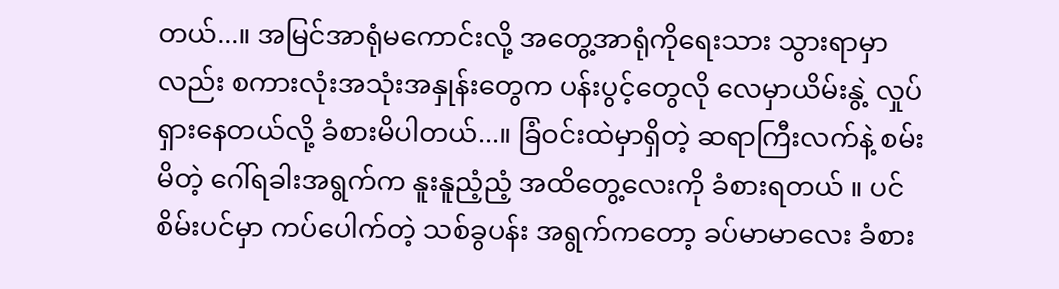တယ်...။ အမြင်အာရုံမကောင်းလို့ အတွေ့အာရုံကိုရေးသား သွားရာမှာလည်း စကားလုံးအသုံးအနှုန်းတွေက ပန်းပွင့်တွေလို လေမှာယိမ်းနွဲ့ လှုပ်ရှားနေတယ်လို့ ခံစားမိပါတယ်...။ ခြံဝင်းထဲမှာရှိတဲ့ ဆရာကြီးလက်နဲ့ စမ်းမိတဲ့ ဂေါ်ရခါးအရွက်က နူးနူညံ့ညံ့ အထိတွေ့လေးကို ခံစားရတယ် ။ ပင်စိမ်းပင်မှာ ကပ်ပေါက်တဲ့ သစ်ခွပန်း အရွက်ကတော့ ခပ်မာမာလေး ခံစား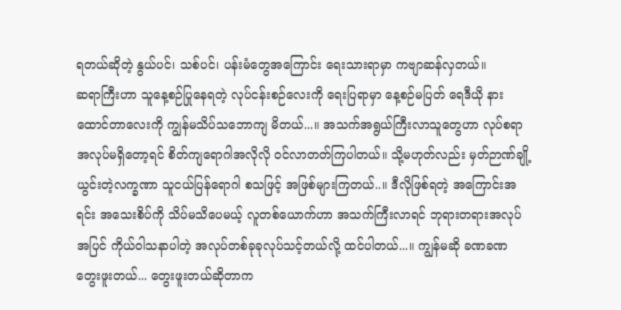ရတယ်ဆိုတဲ့ နွယ်ပင်၊ သစ်ပင်၊ ပန်းမံတွေအကြောင်း ရေးသားရာမှာ ကဗျာဆန်လှတယ်။
ဆရာကြီးဟာ သူနေ့စဉ်ပြုနေရတဲ့ လုပ်ငန်းစဉ်လေးကို ရေးပြရာမှာ နေ့စဉ်မပြတ် ရေဒီယို နားထောင်တာလေးကို ကျွန်မသိပ်သဘောကျ မိတယ်...။ အသက်အရွယ်ကြီးလာသူတွေဟာ လုပ်စရာအလုပ်မရှိတော့ရင် စိတ်ကျရောဂါအလိုလို ဝင်လာတတ်ကြပါတယ်။ သို့မဟုတ်လည်း မှတ်ဉာဏ်ချို့ယွင်းတဲ့လက္ခဏာ သူငယ်ပြန်ရောဂါ စသဖြင့် အဖြစ်များကြတယ်..။ ဒီလိုဖြစ်ရတဲ့ အကြောင်းအရင်း အသေးစိပ်ကို သိပ်မသိပေမယ့် လူတစ်ယောက်ဟာ အသက်ကြီးလာရင် ဘုရားတရားအလုပ်အပြင် ကိုယ်ဝါသနာပါတဲ့ အလုပ်တစ်ခုခုလုပ်သင့်တယ်လို့ ထင်ပါတယ်...။ ကျွန်မဆို ခဏခဏတွေးဖူးတယ်... တွေးဖူးတယ်ဆိုတာက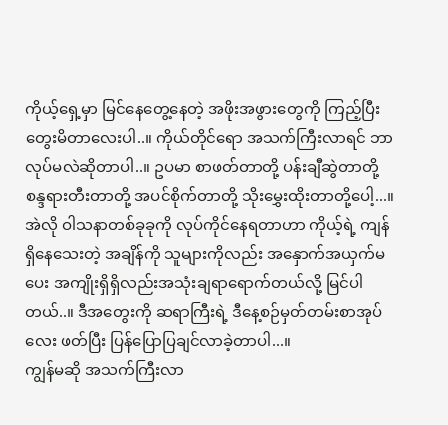ကိုယ့်ရှေ့မှာ မြင်နေတွေ့နေတဲ့ အဖိုးအဖွားတွေကို ကြည့်ပြီး တွေးမိတာလေးပါ..။ ကိုယ်တိုင်ရော အသက်ကြီးလာရင် ဘာလုပ်မလဲဆိုတာပါ..။ ဥပမာ စာဖတ်တာတို့ ပန်းချီဆွဲတာတို့ စန္ဒရားတီးတာတို့ အပင်စိုက်တာတို့ သိုးမွှေးထိုးတာတို့ပေါ့...။ အဲလို ဝါသနာတစ်ခုခုကို လုပ်ကိုင်နေရတာဟာ ကိုယ့်ရဲ့ ကျန်ရှိနေသေးတဲ့ အချိန်ကို သူများကိုလည်း အနှောက်အယှက်မပေး အကျိုးရှိရှိလည်းအသုံးချရာရောက်တယ်လို့ မြင်ပါတယ်..။ ဒီအတွေးကို ဆရာကြီးရဲ့ ဒီနေ့စဉ်မှတ်တမ်းစာအုပ်လေး ဖတ်ပြီး ပြန်ပြောပြချင်လာခဲ့တာပါ...။
ကျွန်မဆို အသက်ကြီးလာ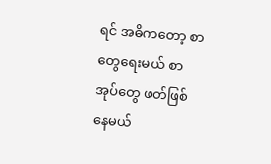ရင် အဓိကတော့ စာတွေရေးမယ် စာအုပ်တွေ ဖတ်ဖြစ်နေမယ်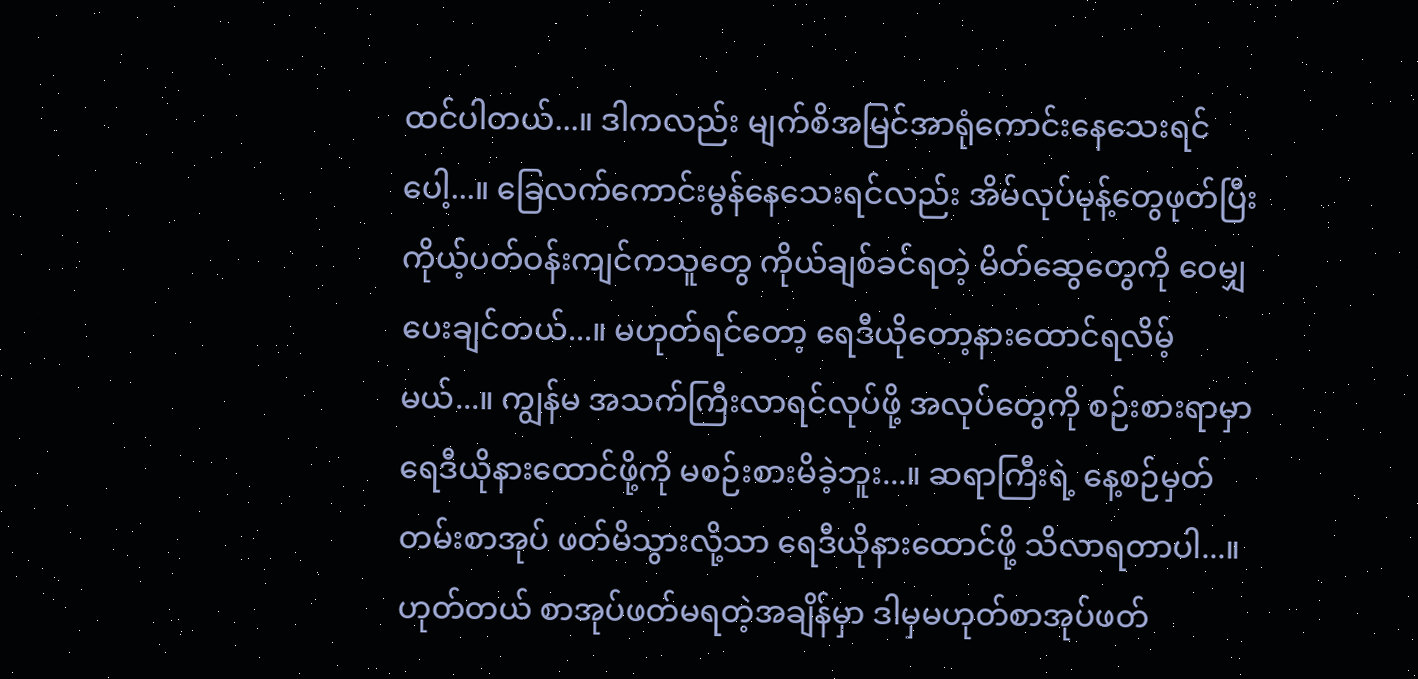ထင်ပါတယ်...။ ဒါကလည်း မျက်စိအမြင်အာရုံကောင်းနေသေးရင်ပေါ့...။ ခြေလက်ကောင်းမွန်နေသေးရင်လည်း အိမ်လုပ်မုန့်တွေဖုတ်ပြီး ကိုယ့်ပတ်ဝန်းကျင်ကသူတွေ ကိုယ်ချစ်ခင်ရတဲ့ မိတ်ဆွေတွေကို ဝေမျှပေးချင်တယ်...။ မဟုတ်ရင်တော့ ရေဒီယိုတော့နားထောင်ရလိမ့်မယ်...။ ကျွန်မ အသက်ကြီးလာရင်လုပ်ဖို့ အလုပ်တွေကို စဉ်းစားရာမှာ ရေဒီယိုနားထောင်ဖို့ကို မစဉ်းစားမိခဲ့ဘူး...။ ဆရာကြီးရဲ့ နေ့စဉ်မှတ်တမ်းစာအုပ် ဖတ်မိသွားလို့သာ ရေဒီယိုနားထောင်ဖို့ သိလာရတာပါ...။ ဟုတ်တယ် စာအုပ်ဖတ်မရတဲ့အချိန်မှာ ဒါမှမဟုတ်စာအုပ်ဖတ်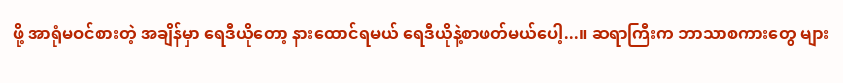ဖို့ အာရုံမဝင်စားတဲ့ အချိန်မှာ ရေဒီယိုတော့ နားထောင်ရမယ် ရေဒီယိုနဲ့စာဖတ်မယ်ပေါ့...။ ဆရာကြီးက ဘာသာစကားတွေ များ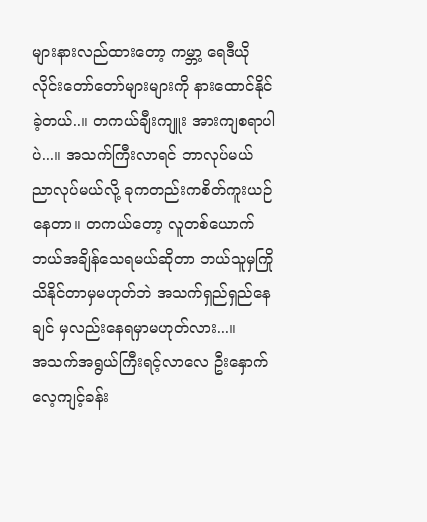များနားလည်ထားတော့ ကမ္ဘာ့ ရေဒီယိုလိုင်းတော်တော်များများကို နားထောင်နိုင်ခဲ့တယ်..။ တကယ်ချီးကျူး အားကျစရာပါပဲ...။ အသက်ကြီးလာရင် ဘာလုပ်မယ် ညာလုပ်မယ်လို့ ခုကတည်းကစိတ်ကူးယဉ်နေတာ။ တကယ်တော့ လူတစ်ယောက်ဘယ်အချိန်သေရမယ်ဆိုတာ ဘယ်သူမှကြိုသိနိုင်တာမှမဟုတ်ဘဲ အသက်ရှည်ရှည်နေချင် မှလည်းနေရမှာမဟုတ်လား...။
အသက်အရွယ်ကြီးရင့်လာလေ ဦးနှောက်လေ့ကျင့်ခန်း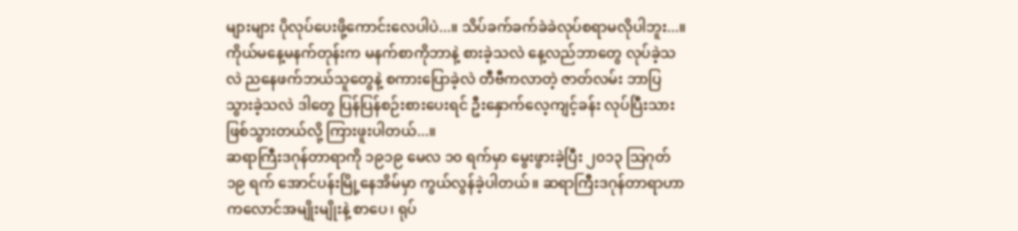များများ ပိုလုပ်ပေးဖို့ကောင်းလေပါပဲ...။ သိပ်ခက်ခက်ခဲခဲလုပ်စရာမလိုပါဘူး...။ ကိုယ်မနေ့မနက်တုန်းက မနက်စာကိုဘာနဲ့ စားခဲ့သလဲ နေ့လည်ဘာတွေ လုပ်ခဲ့သလဲ ညနေဖက်ဘယ်သူတွေနဲ့ စကားပြောခဲ့လဲ တီဗီကလာတဲ့ ဇာတ်လမ်း ဘာပြသွားခဲ့သလဲ ဒါတွေ ပြန်ပြန်စဉ်းစားပေးရင် ဦးနှောက်လေ့ကျင့်ခန်း လုပ်ပြီးသားဖြစ်သွားတယ်လို့ ကြားဖူးပါတယ်...။
ဆရာကြီးဒဂုန်တာရာကို ၁၉၁၉ မေလ ၁၀ ရက်မှာ မွေးဖွားခဲ့ပြီး ၂၀၁၃ သြဂုတ် ၁၉ ရက် အောင်ပန်းမြို့နေအိမ်မှာ ကွယ်လွန်ခဲ့ပါတယ်။ ဆရာကြီးဒဂုန်တာရာဟာ ကလောင်အမျိုးမျိုးနဲ့ စာပေ၊ ရုပ်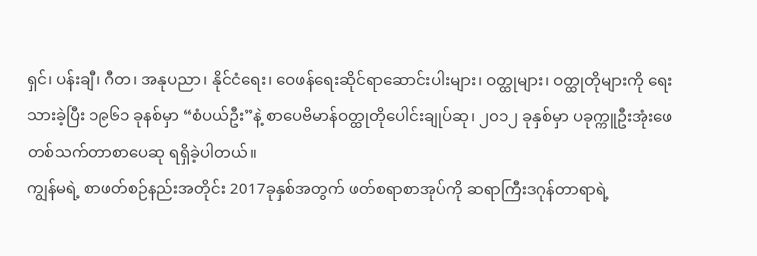ရှင်၊ ပန်းချီ၊ ဂီတ၊ အနုပညာ၊ နိုင်ငံရေး၊ ဝေဖန်ရေးဆိုင်ရာဆောင်းပါးများ၊ ဝတ္ထုများ၊ ဝတ္ထုတိုများကို ရေးသားခဲ့ပြီး ၁၉၆၁ ခုနစ်မှာ “စံပယ်ဦး”နဲ့ စာပေဗိမာန်ဝတ္ထုတိုပေါင်းချုပ်ဆု၊ ၂၀၁၂ ခုနှစ်မှာ ပခုက္ကူဦးအုံးဖေ တစ်သက်တာစာပေဆု ရရှိခဲ့ပါတယ်။
ကျွန်မရဲ့ စာဖတ်စဉ်နည်းအတိုင်း 2017ခုနှစ်အတွက် ဖတ်စရာစာအုပ်ကို ဆရာကြီးဒဂုန်တာရာရဲ့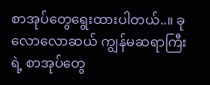စာအုပ်တွေရွေးထားပါတယ်..။ ခုလောလောဆယ် ကျွန်မဆရာကြီးရဲ့ စာအုပ်တွေ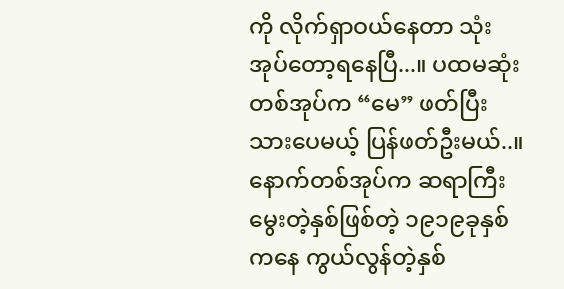ကို လိုက်ရှာဝယ်နေတာ သုံးအုပ်တော့ရနေပြီ...။ ပထမဆုံးတစ်အုပ်က “မေ” ဖတ်ပြီးသားပေမယ့် ပြန်ဖတ်ဦးမယ်..။ နောက်တစ်အုပ်က ဆရာကြီးမွေးတဲ့နှစ်ဖြစ်တဲ့ ၁၉၁၉ခုနှစ် ကနေ ကွယ်လွန်တဲ့နှစ်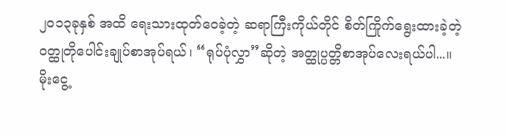၂၀၁၃ခုနှစ် အထိ ရေးသားထုတ်ဝေခဲ့တဲ့ ဆရာကြီးကိုယ်တိုင် စိတ်ကြိုက်ရွေးထားခဲ့တဲ့ ဝတ္ထုတိုပေါင်းချုပ်စာအုပ်ရယ်၊ “ရုပ်ပုံလွှာ”ဆိုတဲ့ အတ္ထုပ္ပတ္တိစာအုပ်လေးရယ်ပါ...။
မိုးငွေ့